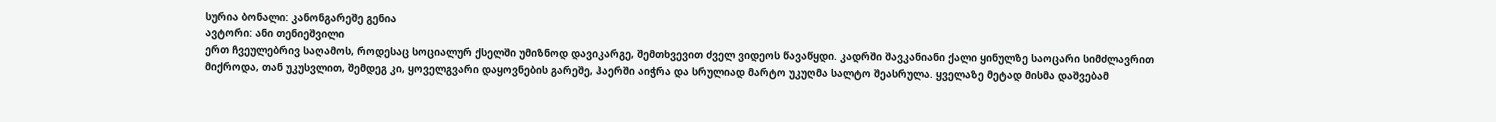სურია ბონალი: კანონგარეშე გენია
ავტორი: ანი თენიეშვილი
ერთ ჩვეულებრივ საღამოს, როდესაც სოციალურ ქსელში უმიზნოდ დავიკარგე, შემთხვევით ძველ ვიდეოს წავაწყდი. კადრში შავკანიანი ქალი ყინულზე საოცარი სიმძლავრით მიქროდა, თან უკუსვლით, შემდეგ კი, ყოველგვარი დაყოვნების გარეშე, ჰაერში აიჭრა და სრულიად მარტო უკუღმა სალტო შეასრულა. ყველაზე მეტად მისმა დაშვებამ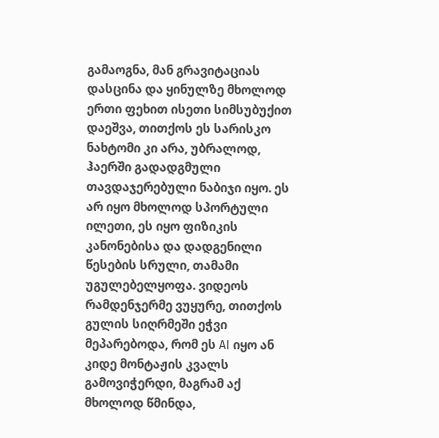გამაოგნა, მან გრავიტაციას დასცინა და ყინულზე მხოლოდ ერთი ფეხით ისეთი სიმსუბუქით დაეშვა, თითქოს ეს სარისკო ნახტომი კი არა, უბრალოდ, ჰაერში გადადგმული თავდაჯერებული ნაბიჯი იყო. ეს არ იყო მხოლოდ სპორტული ილეთი, ეს იყო ფიზიკის კანონებისა და დადგენილი წესების სრული, თამამი უგულებელყოფა. ვიდეოს რამდენჯერმე ვუყურე, თითქოს გულის სიღრმეში ეჭვი მეპარებოდა, რომ ეს AI იყო ან კიდე მონტაჟის კვალს გამოვიჭერდი, მაგრამ აქ მხოლოდ წმინდა,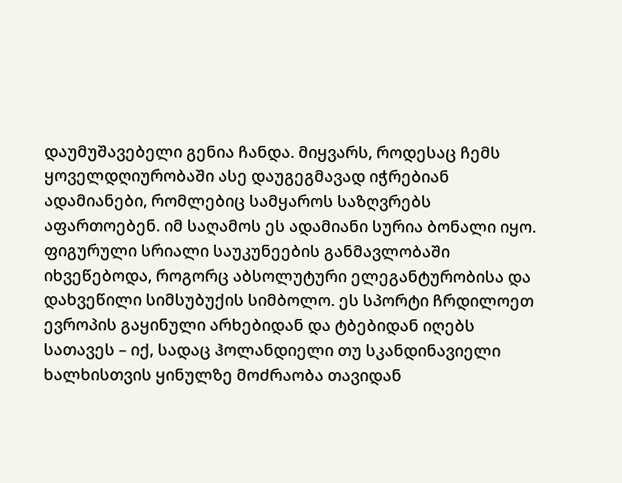დაუმუშავებელი გენია ჩანდა. მიყვარს, როდესაც ჩემს ყოველდღიურობაში ასე დაუგეგმავად იჭრებიან ადამიანები, რომლებიც სამყაროს საზღვრებს აფართოებენ. იმ საღამოს ეს ადამიანი სურია ბონალი იყო.
ფიგურული სრიალი საუკუნეების განმავლობაში იხვეწებოდა, როგორც აბსოლუტური ელეგანტურობისა და დახვეწილი სიმსუბუქის სიმბოლო. ეს სპორტი ჩრდილოეთ ევროპის გაყინული არხებიდან და ტბებიდან იღებს სათავეს – იქ, სადაც ჰოლანდიელი თუ სკანდინავიელი ხალხისთვის ყინულზე მოძრაობა თავიდან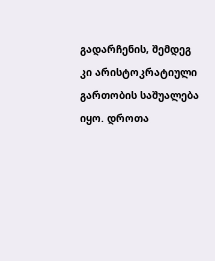გადარჩენის, შემდეგ კი არისტოკრატიული გართობის საშუალება იყო. დროთა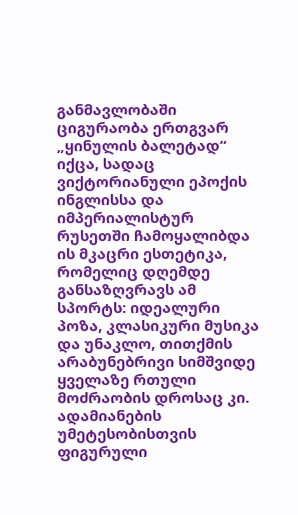განმავლობაში ციგურაობა ერთგვარ „ყინულის ბალეტად“ იქცა, სადაც ვიქტორიანული ეპოქის ინგლისსა და იმპერიალისტურ რუსეთში ჩამოყალიბდა ის მკაცრი ესთეტიკა, რომელიც დღემდე განსაზღვრავს ამ სპორტს: იდეალური პოზა, კლასიკური მუსიკა და უნაკლო, თითქმის არაბუნებრივი სიმშვიდე ყველაზე რთული მოძრაობის დროსაც კი.
ადამიანების უმეტესობისთვის ფიგურული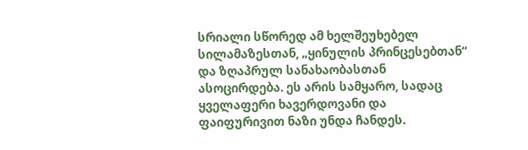სრიალი სწორედ ამ ხელშეუხებელ სილამაზესთან, „ყინულის პრინცესებთან“ და ზღაპრულ სანახაობასთან ასოცირდება. ეს არის სამყარო, სადაც ყველაფერი ხავერდოვანი და ფაიფურივით ნაზი უნდა ჩანდეს.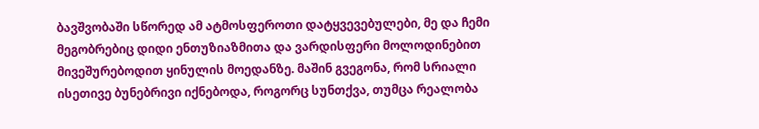ბავშვობაში სწორედ ამ ატმოსფეროთი დატყვევებულები, მე და ჩემი მეგობრებიც დიდი ენთუზიაზმითა და ვარდისფერი მოლოდინებით მივეშურებოდით ყინულის მოედანზე. მაშინ გვეგონა, რომ სრიალი ისეთივე ბუნებრივი იქნებოდა, როგორც სუნთქვა, თუმცა რეალობა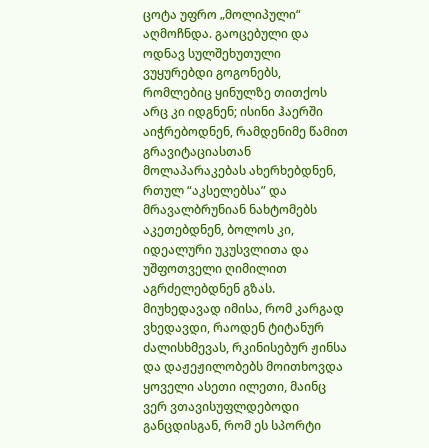ცოტა უფრო „მოლიპული“ აღმოჩნდა. გაოცებული და ოდნავ სულშეხუთული ვუყურებდი გოგონებს, რომლებიც ყინულზე თითქოს არც კი იდგნენ; ისინი ჰაერში აიჭრებოდნენ, რამდენიმე წამით გრავიტაციასთან მოლაპარაკებას ახერხებდნენ, რთულ “აკსელებსა” და მრავალბრუნიან ნახტომებს აკეთებდნენ, ბოლოს კი, იდეალური უკუსვლითა და უშფოთველი ღიმილით აგრძელებდნენ გზას.
მიუხედავად იმისა, რომ კარგად ვხედავდი, რაოდენ ტიტანურ ძალისხმევას, რკინისებურ ჟინსა და დაჟეჟილობებს მოითხოვდა ყოველი ასეთი ილეთი, მაინც ვერ ვთავისუფლდებოდი განცდისგან, რომ ეს სპორტი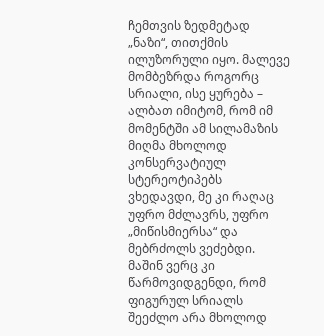ჩემთვის ზედმეტად „ნაზი“, თითქმის ილუზორული იყო. მალევე მომბეზრდა როგორც სრიალი, ისე ყურება – ალბათ იმიტომ, რომ იმ მომენტში ამ სილამაზის მიღმა მხოლოდ კონსერვატიულ სტერეოტიპებს ვხედავდი, მე კი რაღაც უფრო მძლავრს, უფრო „მიწისმიერსა“ და მებრძოლს ვეძებდი. მაშინ ვერც კი წარმოვიდგენდი, რომ ფიგურულ სრიალს შეეძლო არა მხოლოდ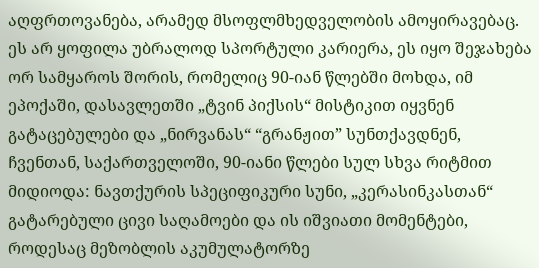აღფრთოვანება, არამედ მსოფლმხედველობის ამოყირავებაც.
ეს არ ყოფილა უბრალოდ სპორტული კარიერა, ეს იყო შეჯახება ორ სამყაროს შორის, რომელიც 90-იან წლებში მოხდა, იმ ეპოქაში, დასავლეთში „ტვინ პიქსის“ მისტიკით იყვნენ გატაცებულები და „ნირვანას“ “გრანჟით” სუნთქავდნენ, ჩვენთან, საქართველოში, 90-იანი წლები სულ სხვა რიტმით მიდიოდა: ნავთქურის სპეციფიკური სუნი, „კერასინკასთან“ გატარებული ცივი საღამოები და ის იშვიათი მომენტები, როდესაც მეზობლის აკუმულატორზე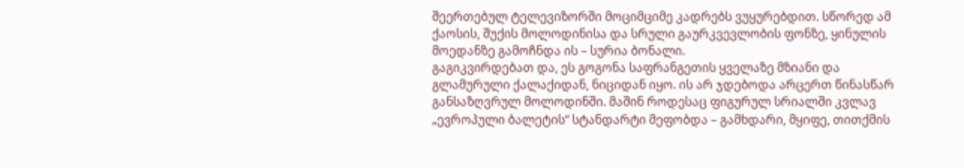შეერთებულ ტელევიზორში მოციმციმე კადრებს ვუყურებდით. სწორედ ამ ქაოსის, შუქის მოლოდინისა და სრული გაურკვევლობის ფონზე, ყინულის მოედანზე გამოჩნდა ის – სურია ბონალი.
გაგიკვირდებათ და, ეს გოგონა საფრანგეთის ყველაზე მზიანი და გლამურული ქალაქიდან, ნიციდან იყო. ის არ ჯდებოდა არცერთ წინასწარ განსაზღვრულ მოლოდინში. მაშინ როდესაც ფიგურულ სრიალში კვლავ „ევროპული ბალეტის“ სტანდარტი მეფობდა – გამხდარი, მყიფე, თითქმის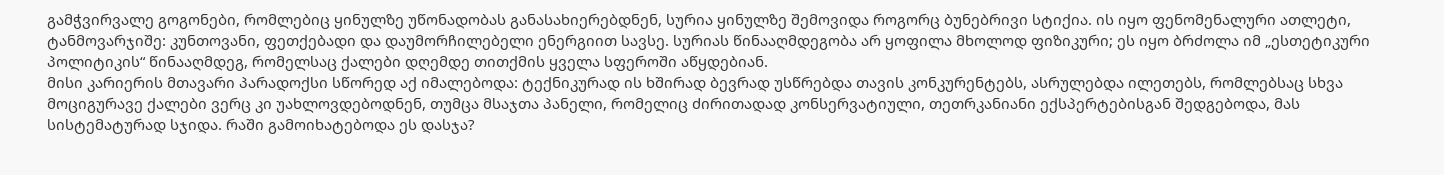გამჭვირვალე გოგონები, რომლებიც ყინულზე უწონადობას განასახიერებდნენ, სურია ყინულზე შემოვიდა როგორც ბუნებრივი სტიქია. ის იყო ფენომენალური ათლეტი, ტანმოვარჯიშე: კუნთოვანი, ფეთქებადი და დაუმორჩილებელი ენერგიით სავსე. სურიას წინააღმდეგობა არ ყოფილა მხოლოდ ფიზიკური; ეს იყო ბრძოლა იმ „ესთეტიკური პოლიტიკის“ წინააღმდეგ, რომელსაც ქალები დღემდე თითქმის ყველა სფეროში აწყდებიან.
მისი კარიერის მთავარი პარადოქსი სწორედ აქ იმალებოდა: ტექნიკურად ის ხშირად ბევრად უსწრებდა თავის კონკურენტებს, ასრულებდა ილეთებს, რომლებსაც სხვა მოციგურავე ქალები ვერც კი უახლოვდებოდნენ, თუმცა მსაჯთა პანელი, რომელიც ძირითადად კონსერვატიული, თეთრკანიანი ექსპერტებისგან შედგებოდა, მას სისტემატურად სჯიდა. რაში გამოიხატებოდა ეს დასჯა?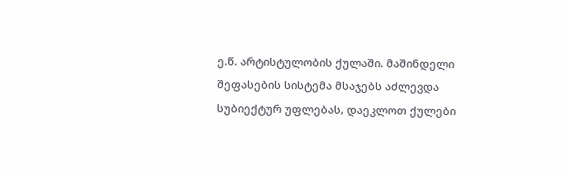ე.წ. არტისტულობის ქულაში. მაშინდელი შეფასების სისტემა მსაჯებს აძლევდა სუბიექტურ უფლებას, დაეკლოთ ქულები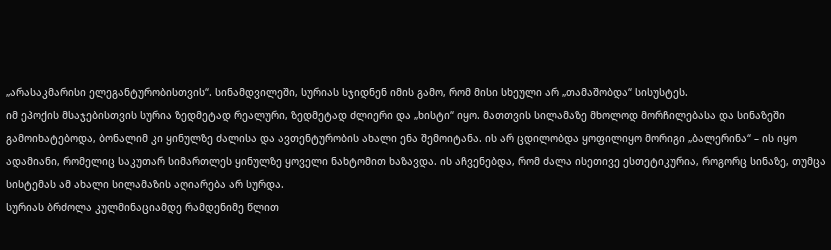„არასაკმარისი ელეგანტურობისთვის“. სინამდვილეში, სურიას სჯიდნენ იმის გამო, რომ მისი სხეული არ „თამაშობდა“ სისუსტეს.
იმ ეპოქის მსაჯებისთვის სურია ზედმეტად რეალური, ზედმეტად ძლიერი და „ხისტი“ იყო. მათთვის სილამაზე მხოლოდ მორჩილებასა და სინაზეში გამოიხატებოდა, ბონალიმ კი ყინულზე ძალისა და ავთენტურობის ახალი ენა შემოიტანა. ის არ ცდილობდა ყოფილიყო მორიგი „ბალერინა“ – ის იყო ადამიანი, რომელიც საკუთარ სიმართლეს ყინულზე ყოველი ნახტომით ხაზავდა. ის აჩვენებდა, რომ ძალა ისეთივე ესთეტიკურია, როგორც სინაზე, თუმცა სისტემას ამ ახალი სილამაზის აღიარება არ სურდა.
სურიას ბრძოლა კულმინაციამდე რამდენიმე წლით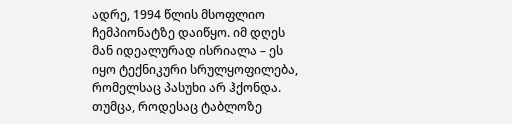ადრე, 1994 წლის მსოფლიო ჩემპიონატზე დაიწყო. იმ დღეს მან იდეალურად ისრიალა – ეს იყო ტექნიკური სრულყოფილება, რომელსაც პასუხი არ ჰქონდა. თუმცა, როდესაც ტაბლოზე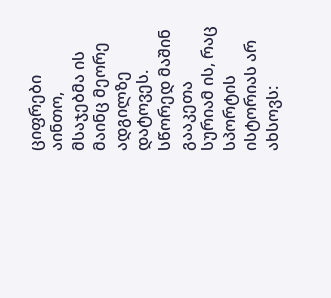ციფრები აინთო, მსაჯებმა ის მაინც მეორე ადგილზე დატოვეს. სწორედ მაშინ გააკეთა სურიამ ის, რაც სპორტის ისტორიას არ ახსოვს: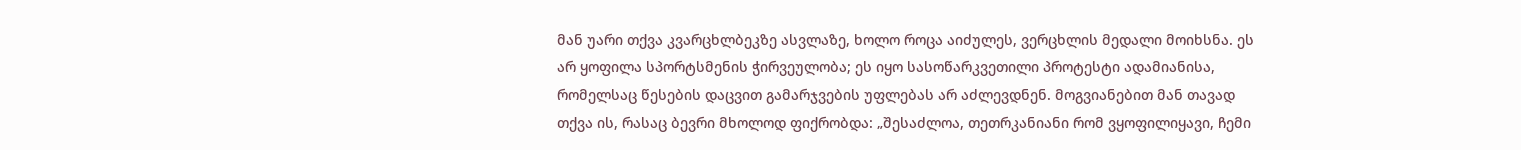მან უარი თქვა კვარცხლბეკზე ასვლაზე, ხოლო როცა აიძულეს, ვერცხლის მედალი მოიხსნა. ეს არ ყოფილა სპორტსმენის ჭირვეულობა; ეს იყო სასოწარკვეთილი პროტესტი ადამიანისა, რომელსაც წესების დაცვით გამარჯვების უფლებას არ აძლევდნენ. მოგვიანებით მან თავად თქვა ის, რასაც ბევრი მხოლოდ ფიქრობდა: „შესაძლოა, თეთრკანიანი რომ ვყოფილიყავი, ჩემი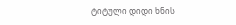ტიტული დიდი ხნის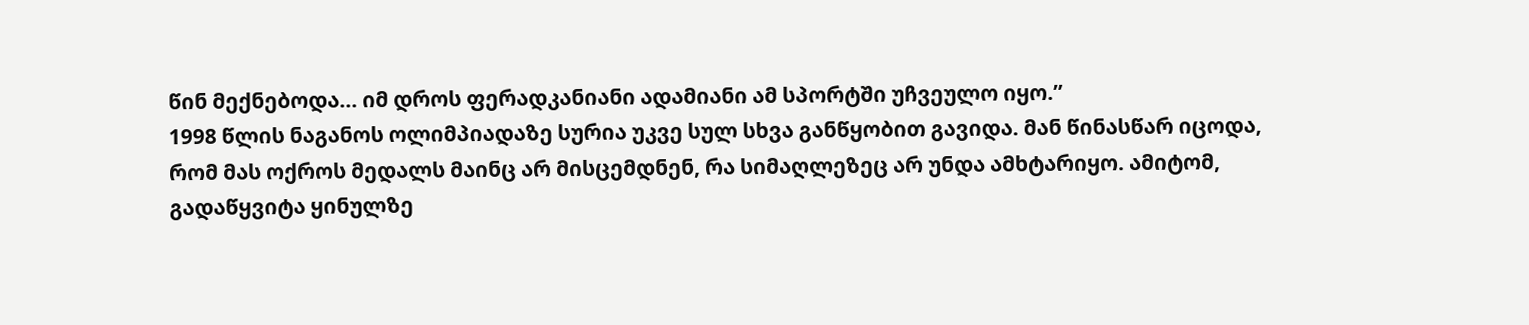წინ მექნებოდა… იმ დროს ფერადკანიანი ადამიანი ამ სპორტში უჩვეულო იყო.”
1998 წლის ნაგანოს ოლიმპიადაზე სურია უკვე სულ სხვა განწყობით გავიდა. მან წინასწარ იცოდა, რომ მას ოქროს მედალს მაინც არ მისცემდნენ, რა სიმაღლეზეც არ უნდა ამხტარიყო. ამიტომ, გადაწყვიტა ყინულზე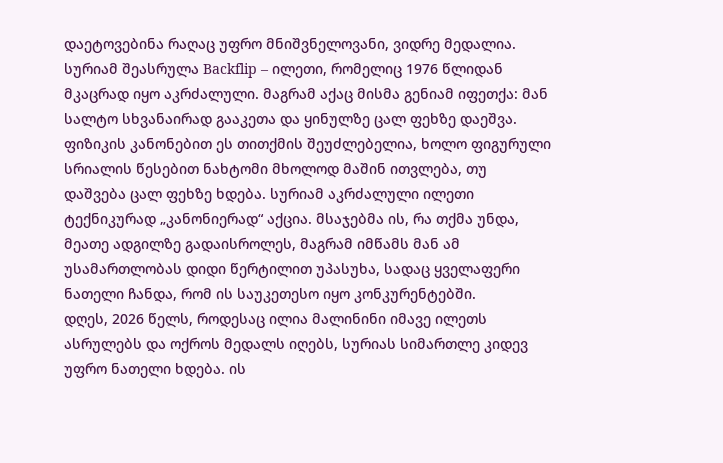დაეტოვებინა რაღაც უფრო მნიშვნელოვანი, ვიდრე მედალია. სურიამ შეასრულა Backflip – ილეთი, რომელიც 1976 წლიდან მკაცრად იყო აკრძალული. მაგრამ აქაც მისმა გენიამ იფეთქა: მან სალტო სხვანაირად გააკეთა და ყინულზე ცალ ფეხზე დაეშვა. ფიზიკის კანონებით ეს თითქმის შეუძლებელია, ხოლო ფიგურული სრიალის წესებით ნახტომი მხოლოდ მაშინ ითვლება, თუ დაშვება ცალ ფეხზე ხდება. სურიამ აკრძალული ილეთი ტექნიკურად „კანონიერად“ აქცია. მსაჯებმა ის, რა თქმა უნდა, მეათე ადგილზე გადაისროლეს, მაგრამ იმწამს მან ამ უსამართლობას დიდი წერტილით უპასუხა, სადაც ყველაფერი ნათელი ჩანდა, რომ ის საუკეთესო იყო კონკურენტებში.
დღეს, 2026 წელს, როდესაც ილია მალინინი იმავე ილეთს ასრულებს და ოქროს მედალს იღებს, სურიას სიმართლე კიდევ უფრო ნათელი ხდება. ის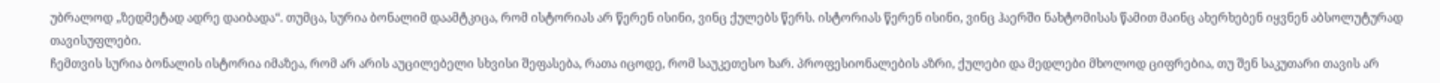უბრალოდ „ზედმეტად ადრე დაიბადა“. თუმცა, სურია ბონალიმ დაამტკიცა, რომ ისტორიას არ წერენ ისინი, ვინც ქულებს წერს. ისტორიას წერენ ისინი, ვინც ჰაერში ნახტომისას წამით მაინც ახერხებენ იყვნენ აბსოლუტურად თავისუფლები.
ჩემთვის სურია ბონალის ისტორია იმაზეა, რომ არ არის აუცილებელი სხვისი შეფასება, რათა იცოდე, რომ საუკეთესო ხარ. პროფესიონალების აზრი, ქულები და მედლები მხოლოდ ციფრებია, თუ შენ საკუთარი თავის არ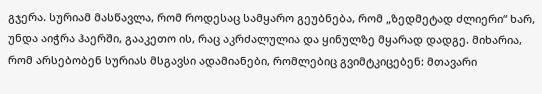გჯერა. სურიამ მასწავლა, რომ როდესაც სამყარო გეუბნება, რომ „ზედმეტად ძლიერი“ ხარ, უნდა აიჭრა ჰაერში, გააკეთო ის, რაც აკრძალულია და ყინულზე მყარად დადგე. მიხარია, რომ არსებობენ სურიას მსგავსი ადამიანები, რომლებიც გვიმტკიცებენ: მთავარი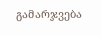გამარჯვება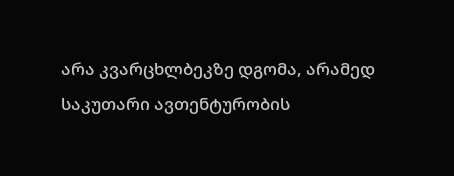არა კვარცხლბეკზე დგომა, არამედ საკუთარი ავთენტურობის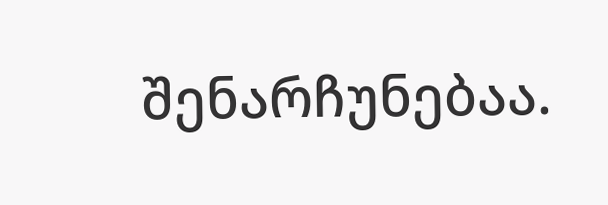შენარჩუნებაა.